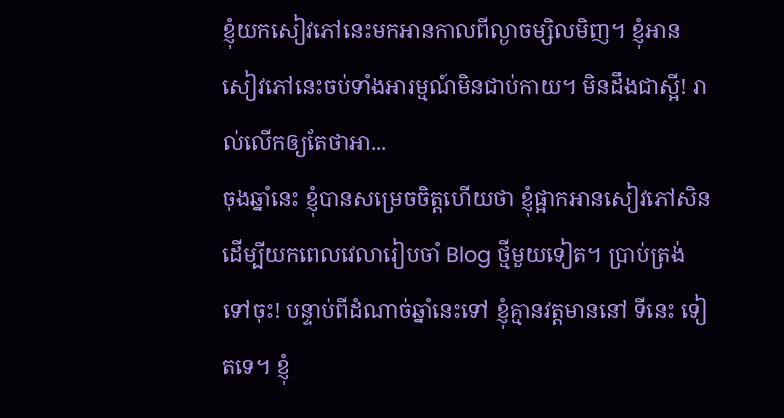ខ្ញុំយកសៀវភៅនេះមកអានកាលពីល្ងាចម្សិលមិញ។ ខ្ញុំអានសៀវភៅនេះចប់ទាំងអារម្មណ៍មិនជាប់កាយ។ មិនដឹងជាស្អី! រាល់លើកឲ្យតែថាអា...
ចុងឆ្នាំនេះ ខ្ញុំបានសម្រេចចិត្តហើយថា ខ្ញុំផ្អាកអានសៀវភៅសិន ដើម្បីយកពេលវេលារៀបចាំ Blog ថ្មីមួយទៀត។ ប្រាប់ត្រង់ទៅចុះ! បន្ទាប់ពីដំណាច់ឆ្នាំនេះទៅ ខ្ញុំគ្មានវត្តមាននៅ ទីនេះ ទៀតទេ។ ខ្ញុំ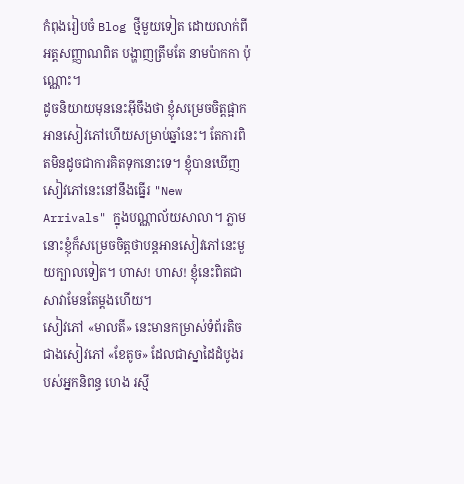កំពុងរៀបចំ Blog ថ្មីមួយទៀត ដោយលាក់ពីអត្តសញ្ញាណពិត បង្ហាញត្រឹមតែ នាមប៉ាកកា ប៉ុណ្ណោះ។
ដូចនិយាយមុននេះអ៊ីចឹងថា ខ្ញុំសម្រេចចិត្តផ្អាកអានសៀវភៅហើយសម្រាប់ឆ្នាំនេះ។ តែការពិតមិនដូចជាការគិតទុកនោះទេ។ ខ្ញុំបានឃើញសៀវភៅនេះនៅនឹងធ្នើរ "New Arrivals" ក្នុងបណ្ណាល័យសាលា។ ភ្លាមនោះខ្ញុំក៏សម្រេចចិត្តថាបន្តអានសៀវភៅនេះមួយក្បាលទៀត។ ហាស! ហាស! ខ្ញុំនេះពិតជាសាវាមែនតែម្ដងហើយ។
សៀវភៅ «មាលតី» នេះមានកម្រាស់ទំព័រតិចជាងសៀវភៅ «ខែតូច» ដែលជាស្នាដៃដំបូងរបស់អ្នកនិពន្ធ ហេង រស្មី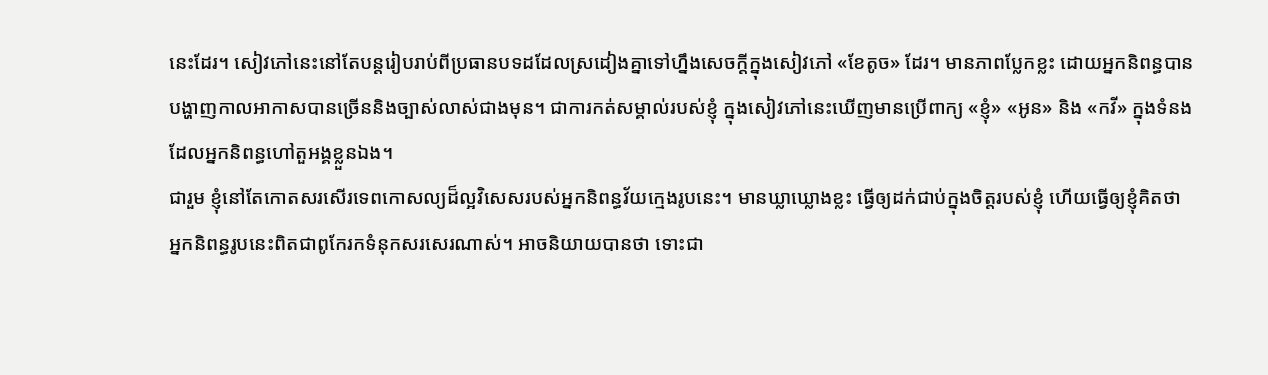នេះដែរ។ សៀវភៅនេះនៅតែបន្តរៀបរាប់ពីប្រធានបទដដែលស្រដៀងគ្នាទៅហ្នឹងសេចក្ដីក្នុងសៀវភៅ «ខែតូច» ដែរ។ មានភាពប្លែកខ្លះ ដោយអ្នកនិពន្ធបានបង្ហាញកាលអាកាសបានច្រើននិងច្បាស់លាស់ជាងមុន។ ជាការកត់សម្គាល់របស់ខ្ញុំ ក្នុងសៀវភៅនេះឃើញមានប្រើពាក្យ «ខ្ញុំ» «អូន» និង «កវី» ក្នុងទំនងដែលអ្នកនិពន្ធហៅតួអង្គខ្លួនឯង។
ជារួម ខ្ញុំនៅតែកោតសរសើរទេពកោសល្យដ៏ល្អវិសេសរបស់អ្នកនិពន្ធវ័យក្មេងរូបនេះ។ មានឃ្លាឃ្លោងខ្លះ ធ្វើឲ្យដក់ជាប់ក្នុងចិត្តរបស់ខ្ញុំ ហើយធ្វើឲ្យខ្ញុំគិតថា អ្នកនិពន្ធរូបនេះពិតជាពូកែរកទំនុកសរសេរណាស់។ អាចនិយាយបានថា ទោះជា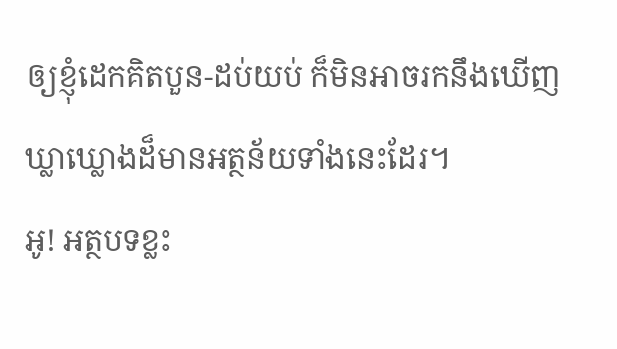ឲ្យខ្ញុំដេកគិតបួន-ដប់យប់ ក៏មិនអាចរកនឹងឃើញឃ្លាឃ្លោងដ៏មានអត្ថន័យទាំងនេះដែរ។
អូ! អត្ថបទខ្លះ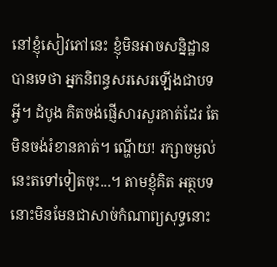នៅខ្ញុំសៀវភៅនេះ ខ្ញុំមិនអាចសន្និដ្ឋានបានទេថា អ្នកនិពន្ធសរសេរឡើងជាបទអ្វី។ ដំបូង គិតចង់ផ្ញើសារសួរគាត់ដែរ តែមិនចង់រំខានគាត់។ ណ្ហើយ! រក្សាចម្ងល់នេះតទៅទៀតចុះ...។ តាមខ្ញុំគិត អត្ថបទនោះមិនមែនជាសាច់កំណាព្យសុទ្ធនោះ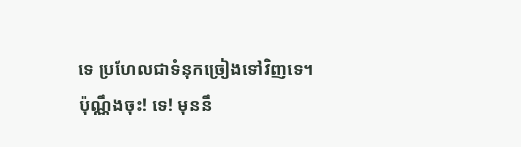ទេ ប្រហែលជាទំនុកច្រៀងទៅវិញទេ។
ប៉ុណ្ណឹងចុះ! ទេ! មុននឹ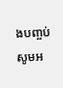ងបញ្ចប់ សូមអ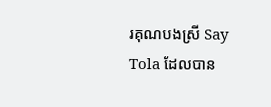រគុណបងស្រី Say Tola ដែលបាន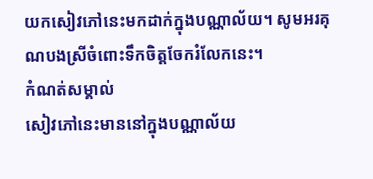យកសៀវភៅនេះមកដាក់ក្នុងបណ្ណាល័យ។ សូមអរគុណបងស្រីចំពោះទឹកចិត្តចែករំលែកនេះ។
កំណត់សម្គាល់
សៀវភៅនេះមាននៅក្នុងបណ្ណាល័យ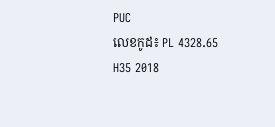PUC
លេខកូដ៖ PL 4328.65 H35 2018